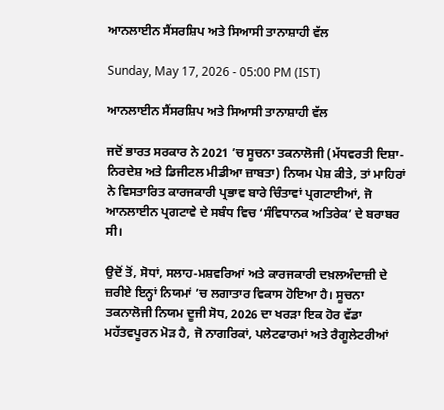ਆਨਲਾਈਨ ਸੈਂਸਰਸ਼ਿਪ ਅਤੇ ਸਿਆਸੀ ਤਾਨਾਸ਼ਾਹੀ ਵੱਲ

Sunday, May 17, 2026 - 05:00 PM (IST)

ਆਨਲਾਈਨ ਸੈਂਸਰਸ਼ਿਪ ਅਤੇ ਸਿਆਸੀ ਤਾਨਾਸ਼ਾਹੀ ਵੱਲ

ਜਦੋਂ ਭਾਰਤ ਸਰਕਾਰ ਨੇ 2021 ’ਚ ਸੂਚਨਾ ਤਕਨਾਲੋਜੀ (ਮੱਧਵਰਤੀ ਦਿਸ਼ਾ-ਨਿਰਦੇਸ਼ ਅਤੇ ਡਿਜੀਟਲ ਮੀਡੀਆ ਜ਼ਾਬਤਾ) ਨਿਯਮ ਪੇਸ਼ ਕੀਤੇ, ਤਾਂ ਮਾਹਿਰਾਂ ਨੇ ਵਿਸਤਾਰਿਤ ਕਾਰਜਕਾਰੀ ਪ੍ਰਭਾਵ ਬਾਰੇ ਚਿੰਤਾਵਾਂ ਪ੍ਰਗਟਾਈਆਂ, ਜੋ ਆਨਲਾਈਨ ਪ੍ਰਗਟਾਵੇ ਦੇ ਸਬੰਧ ਵਿਚ ‘ਸੰਵਿਧਾਨਕ ਅਤਿਰੇਕ’ ਦੇ ਬਰਾਬਰ ਸੀ।

ਉਦੋਂ ਤੋਂ, ਸੋਧਾਂ, ਸਲਾਹ-ਮਸ਼ਵਰਿਆਂ ਅਤੇ ਕਾਰਜਕਾਰੀ ਦਖ਼ਲਅੰਦਾਜ਼ੀ ਦੇ ਜ਼ਰੀਏ ਇਨ੍ਹਾਂ ਨਿਯਮਾਂ ’ਚ ਲਗਾਤਾਰ ਵਿਕਾਸ ਹੋਇਆ ਹੈ। ਸੂਚਨਾ ਤਕਨਾਲੋਜੀ ਨਿਯਮ ਦੂਜੀ ਸੋਧ, 2026 ਦਾ ਖਰੜਾ ਇਕ ਹੋਰ ਵੱਡਾ ਮਹੱਤਵਪੂਰਨ ਮੋੜ ਹੈ, ਜੋ ਨਾਗਰਿਕਾਂ, ਪਲੇਟਫਾਰਮਾਂ ਅਤੇ ਰੈਗੂਲੇਟਰੀਆਂ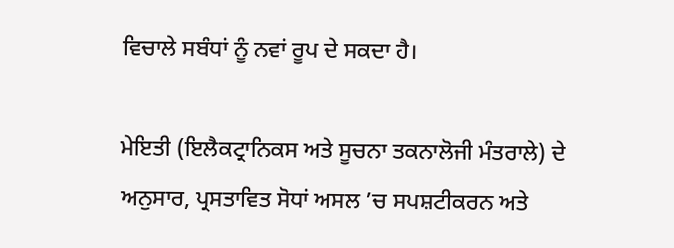ਵਿਚਾਲੇ ਸਬੰਧਾਂ ਨੂੰ ਨਵਾਂ ਰੂਪ ਦੇ ਸਕਦਾ ਹੈ।

ਮੇਇਤੀ (ਇਲੈਕਟ੍ਰਾਨਿਕਸ ਅਤੇ ਸੂਚਨਾ ਤਕਨਾਲੋਜੀ ਮੰਤਰਾਲੇ) ਦੇ ਅਨੁਸਾਰ, ਪ੍ਰਸਤਾਵਿਤ ਸੋਧਾਂ ਅਸਲ ’ਚ ਸਪਸ਼ਟੀਕਰਨ ਅਤੇ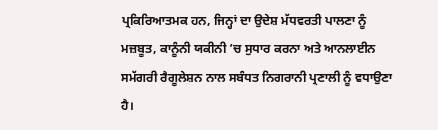ਪ੍ਰਕਿਰਿਆਤਮਕ ਹਨ, ਜਿਨ੍ਹਾਂ ਦਾ ਉਦੇਸ਼ ਮੱਧਵਰਤੀ ਪਾਲਣਾ ਨੂੰ ਮਜ਼ਬੂਤ, ਕਾਨੂੰਨੀ ਯਕੀਨੀ ’ਚ ਸੁਧਾਰ ਕਰਨਾ ਅਤੇ ਆਨਲਾਈਨ ਸਮੱਗਰੀ ਰੈਗੂਲੇਸ਼ਨ ਨਾਲ ਸਬੰਧਤ ਨਿਗਰਾਨੀ ਪ੍ਰਣਾਲੀ ਨੂੰ ਵਧਾਉਣਾ ਹੈ।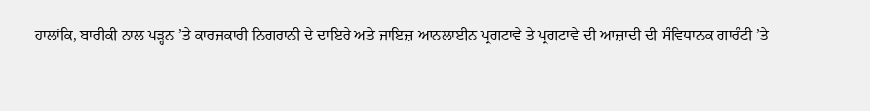ਹਾਲਾਂਕਿ, ਬਾਰੀਕੀ ਨਾਲ ਪੜ੍ਹਨ ’ਤੇ ਕਾਰਜਕਾਰੀ ਨਿਗਰਾਨੀ ਦੇ ਦਾਇਰੇ ਅਤੇ ਜਾਇਜ਼ ਆਨਲਾਈਨ ਪ੍ਰਗਟਾਵੇ ਤੇ ਪ੍ਰਗਟਾਵੇ ਦੀ ਆਜ਼ਾਦੀ ਦੀ ਸੰਵਿਧਾਨਕ ਗਾਰੰਟੀ ’ਤੇ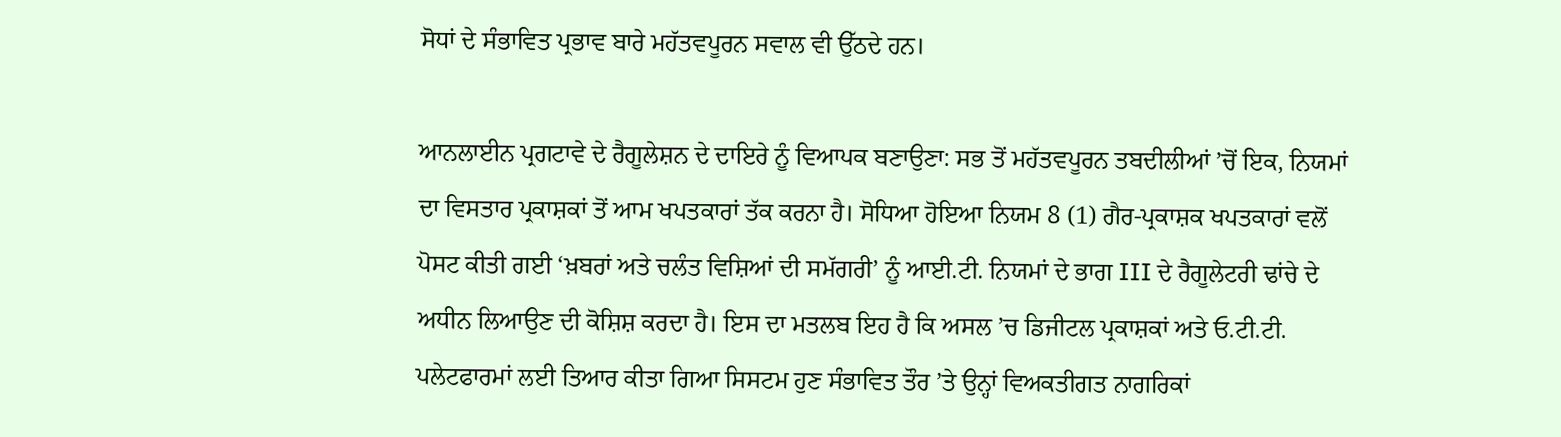ਸੋਧਾਂ ਦੇ ਸੰਭਾਵਿਤ ਪ੍ਰਭਾਵ ਬਾਰੇ ਮਹੱਤਵਪੂਰਨ ਸਵਾਲ ਵੀ ਉੱਠਦੇ ਹਨ।

ਆਨਲਾਈਨ ਪ੍ਰਗਟਾਵੇ ਦੇ ਰੈਗੂਲੇਸ਼ਨ ਦੇ ਦਾਇਰੇ ਨੂੰ ਵਿਆਪਕ ਬਣਾਉਣਾ: ਸਭ ਤੋਂ ਮਹੱਤਵਪੂਰਨ ਤਬਦੀਲੀਆਂ ’ਚੋਂ ਇਕ, ਨਿਯਮਾਂ ਦਾ ਵਿਸਤਾਰ ਪ੍ਰਕਾਸ਼ਕਾਂ ਤੋਂ ਆਮ ਖਪਤਕਾਰਾਂ ਤੱਕ ਕਰਨਾ ਹੈ। ਸੋਧਿਆ ਹੋਇਆ ਨਿਯਮ 8 (1) ਗੈਰ-ਪ੍ਰਕਾਸ਼ਕ ਖਪਤਕਾਰਾਂ ਵਲੋਂ ਪੋਸਟ ਕੀਤੀ ਗਈ ‘ਖ਼ਬਰਾਂ ਅਤੇ ਚਲੰਤ ਵਿਸ਼ਿਆਂ ਦੀ ਸਮੱਗਰੀ’ ਨੂੰ ਆਈ.ਟੀ. ਨਿਯਮਾਂ ਦੇ ਭਾਗ III ਦੇ ਰੈਗੂਲੇਟਰੀ ਢਾਂਚੇ ਦੇ ਅਧੀਨ ਲਿਆਉਣ ਦੀ ਕੋਸ਼ਿਸ਼ ਕਰਦਾ ਹੈ। ਇਸ ਦਾ ਮਤਲਬ ਇਹ ਹੈ ਕਿ ਅਸਲ ’ਚ ਡਿਜੀਟਲ ਪ੍ਰਕਾਸ਼ਕਾਂ ਅਤੇ ਓ.ਟੀ.ਟੀ. ਪਲੇਟਫਾਰਮਾਂ ਲਈ ਤਿਆਰ ਕੀਤਾ ਗਿਆ ਸਿਸਟਮ ਹੁਣ ਸੰਭਾਵਿਤ ਤੌਰ ’ਤੇ ਉਨ੍ਹਾਂ ਵਿਅਕਤੀਗਤ ਨਾਗਰਿਕਾਂ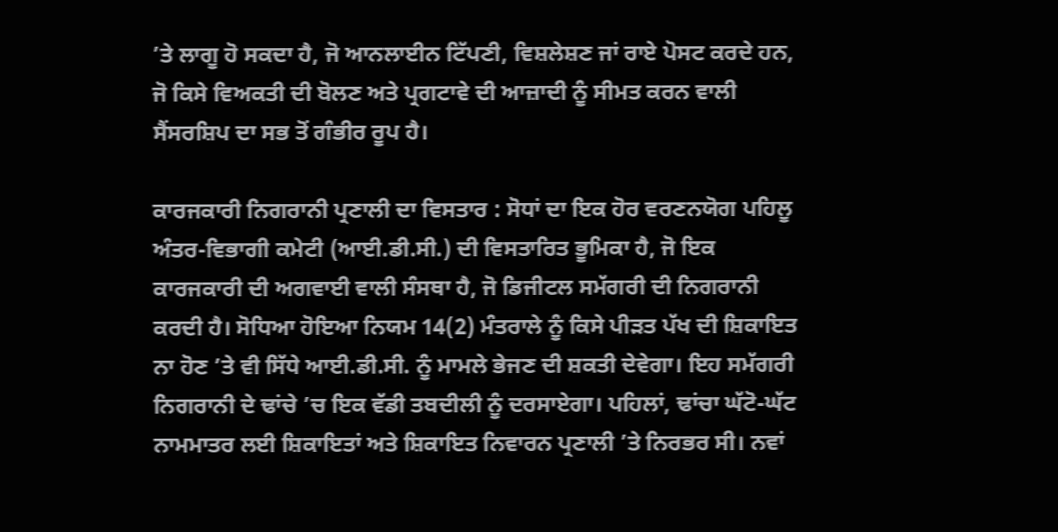’ਤੇ ਲਾਗੂ ਹੋ ਸਕਦਾ ਹੈ, ਜੋ ਆਨਲਾਈਨ ਟਿੱਪਣੀ, ਵਿਸ਼ਲੇਸ਼ਣ ਜਾਂ ਰਾਏ ਪੋਸਟ ਕਰਦੇ ਹਨ, ਜੋ ਕਿਸੇ ਵਿਅਕਤੀ ਦੀ ਬੋਲਣ ਅਤੇ ਪ੍ਰਗਟਾਵੇ ਦੀ ਆਜ਼ਾਦੀ ਨੂੰ ਸੀਮਤ ਕਰਨ ਵਾਲੀ ਸੈਂਸਰਸ਼ਿਪ ਦਾ ਸਭ ਤੋਂ ਗੰਭੀਰ ਰੂਪ ਹੈ।

ਕਾਰਜਕਾਰੀ ਨਿਗਰਾਨੀ ਪ੍ਰਣਾਲੀ ਦਾ ਵਿਸਤਾਰ : ਸੋਧਾਂ ਦਾ ਇਕ ਹੋਰ ਵਰਣਨਯੋਗ ਪਹਿਲੂ ਅੰਤਰ-ਵਿਭਾਗੀ ਕਮੇਟੀ (ਆਈ.ਡੀ.ਸੀ.) ਦੀ ਵਿਸਤਾਰਿਤ ਭੂਮਿਕਾ ਹੈ, ਜੋ ਇਕ ਕਾਰਜਕਾਰੀ ਦੀ ਅਗਵਾਈ ਵਾਲੀ ਸੰਸਥਾ ਹੈ, ਜੋ ਡਿਜੀਟਲ ਸਮੱਗਰੀ ਦੀ ਨਿਗਰਾਨੀ ਕਰਦੀ ਹੈ। ਸੋਧਿਆ ਹੋਇਆ ਨਿਯਮ 14(2) ਮੰਤਰਾਲੇ ਨੂੰ ਕਿਸੇ ਪੀੜਤ ਪੱਖ ਦੀ ਸ਼ਿਕਾਇਤ ਨਾ ਹੋਣ ’ਤੇ ਵੀ ਸਿੱਧੇ ਆਈ.ਡੀ.ਸੀ. ਨੂੰ ਮਾਮਲੇ ਭੇਜਣ ਦੀ ਸ਼ਕਤੀ ਦੇਵੇਗਾ। ਇਹ ਸਮੱਗਰੀ ਨਿਗਰਾਨੀ ਦੇ ਢਾਂਚੇ ’ਚ ਇਕ ਵੱਡੀ ਤਬਦੀਲੀ ਨੂੰ ਦਰਸਾਏਗਾ। ਪਹਿਲਾਂ, ਢਾਂਚਾ ਘੱਟੋ-ਘੱਟ ਨਾਮਮਾਤਰ ਲਈ ਸ਼ਿਕਾਇਤਾਂ ਅਤੇ ਸ਼ਿਕਾਇਤ ਨਿਵਾਰਨ ਪ੍ਰਣਾਲੀ ’ਤੇ ਨਿਰਭਰ ਸੀ। ਨਵਾਂ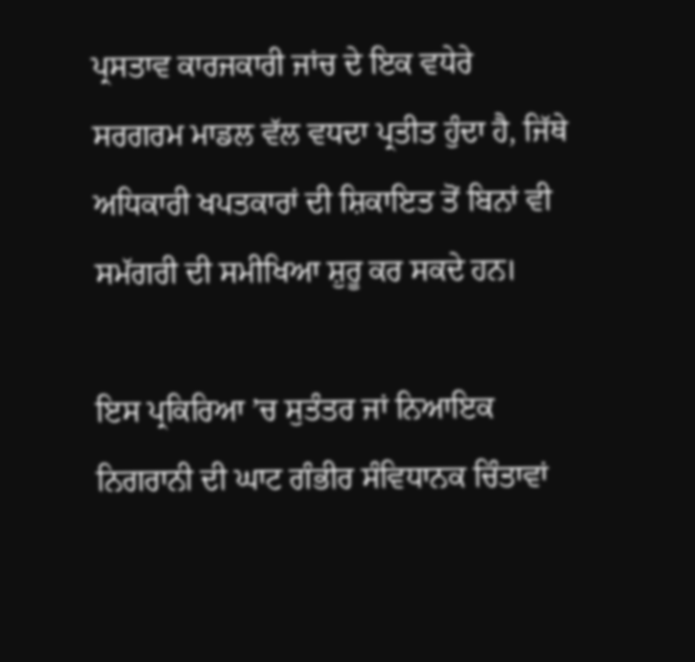ਪ੍ਰਸਤਾਵ ਕਾਰਜਕਾਰੀ ਜਾਂਚ ਦੇ ਇਕ ਵਧੇਰੇ ਸਰਗਰਮ ਮਾਡਲ ਵੱਲ ਵਧਦਾ ਪ੍ਰਤੀਤ ਹੁੰਦਾ ਹੈ, ਜਿੱਥੇ ਅਧਿਕਾਰੀ ਖਪਤਕਾਰਾਂ ਦੀ ਸ਼ਿਕਾਇਤ ਤੋਂ ਬਿਨਾਂ ਵੀ ਸਮੱਗਰੀ ਦੀ ਸਮੀਖਿਆ ਸ਼ੁਰੂ ਕਰ ਸਕਦੇ ਹਨ।

ਇਸ ਪ੍ਰਕਿਰਿਆ ’ਚ ਸੁਤੰਤਰ ਜਾਂ ਨਿਆਇਕ ਨਿਗਰਾਨੀ ਦੀ ਘਾਟ ਗੰਭੀਰ ਸੰਵਿਧਾਨਕ ਚਿੰਤਾਵਾਂ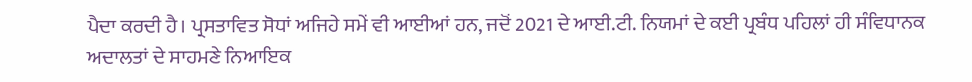ਪੈਦਾ ਕਰਦੀ ਹੈ। ਪ੍ਰਸਤਾਵਿਤ ਸੋਧਾਂ ਅਜਿਹੇ ਸਮੇਂ ਵੀ ਆਈਆਂ ਹਨ, ਜਦੋਂ 2021 ਦੇ ਆਈ.ਟੀ. ਨਿਯਮਾਂ ਦੇ ਕਈ ਪ੍ਰਬੰਧ ਪਹਿਲਾਂ ਹੀ ਸੰਵਿਧਾਨਕ ਅਦਾਲਤਾਂ ਦੇ ਸਾਹਮਣੇ ਨਿਆਇਕ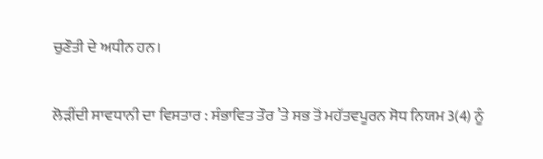ਚੁਣੌਤੀ ਦੇ ਅਧੀਨ ਹਨ।

ਲੋੜੀਂਦੀ ਸਾਵਧਾਨੀ ਦਾ ਵਿਸਤਾਰ : ਸੰਭਾਵਿਤ ਤੌਰ ’ਤੇ ਸਭ ਤੋਂ ਮਹੱਤਵਪੂਰਨ ਸੋਧ ਨਿਯਮ 3(4) ਨੂੰ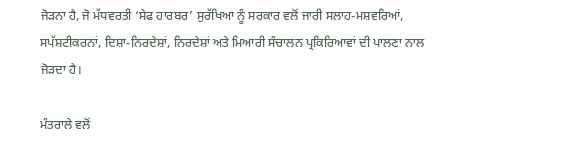ਜੋੜਨਾ ਹੈ, ਜੋ ਮੱਧਵਰਤੀ ‘ਸੇਫ ਹਾਰਬਰ’ ਸੁਰੱਖਿਆ ਨੂੰ ਸਰਕਾਰ ਵਲੋਂ ਜਾਰੀ ਸਲਾਹ-ਮਸ਼ਵਰਿਆਂ, ਸਪੱਸ਼ਟੀਕਰਨਾਂ, ਦਿਸ਼ਾ-ਨਿਰਦੇਸ਼ਾਂ, ਨਿਰਦੇਸ਼ਾਂ ਅਤੇ ਮਿਆਰੀ ਸੰਚਾਲਨ ਪ੍ਰਕਿਰਿਆਵਾਂ ਦੀ ਪਾਲਣਾ ਨਾਲ ਜੋੜਦਾ ਹੈ।

ਮੰਤਰਾਲੇ ਵਲੋਂ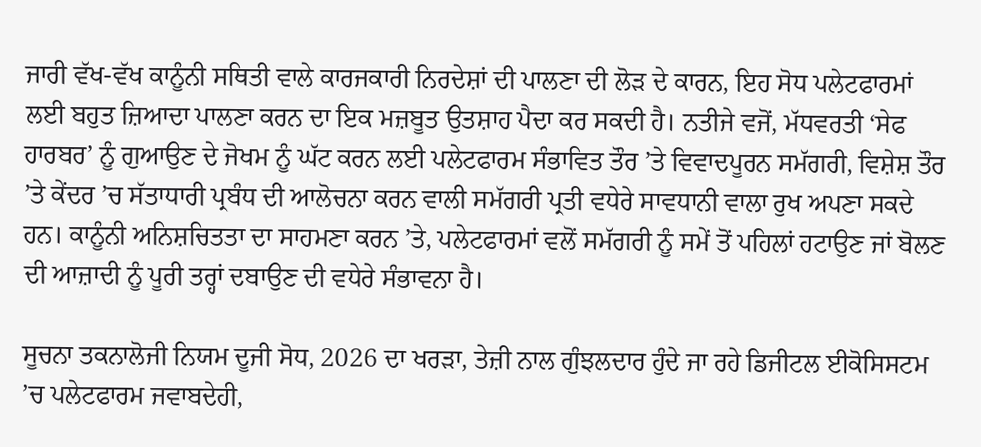ਜਾਰੀ ਵੱਖ-ਵੱਖ ਕਾਨੂੰਨੀ ਸਥਿਤੀ ਵਾਲੇ ਕਾਰਜਕਾਰੀ ਨਿਰਦੇਸ਼ਾਂ ਦੀ ਪਾਲਣਾ ਦੀ ਲੋੜ ਦੇ ਕਾਰਨ, ਇਹ ਸੋਧ ਪਲੇਟਫਾਰਮਾਂ ਲਈ ਬਹੁਤ ਜ਼ਿਆਦਾ ਪਾਲਣਾ ਕਰਨ ਦਾ ਇਕ ਮਜ਼ਬੂਤ ਉਤਸ਼ਾਹ ਪੈਦਾ ਕਰ ਸਕਦੀ ਹੈ। ਨਤੀਜੇ ਵਜੋਂ, ਮੱਧਵਰਤੀ ‘ਸੇਫ ਹਾਰਬਰ’ ਨੂੰ ਗੁਆਉਣ ਦੇ ਜੋਖਮ ਨੂੰ ਘੱਟ ਕਰਨ ਲਈ ਪਲੇਟਫਾਰਮ ਸੰਭਾਵਿਤ ਤੌਰ ’ਤੇ ਵਿਵਾਦਪੂਰਨ ਸਮੱਗਰੀ, ਵਿਸ਼ੇਸ਼ ਤੌਰ ’ਤੇ ਕੇਂਦਰ ’ਚ ਸੱਤਾਧਾਰੀ ਪ੍ਰਬੰਧ ਦੀ ਆਲੋਚਨਾ ਕਰਨ ਵਾਲੀ ਸਮੱਗਰੀ ਪ੍ਰਤੀ ਵਧੇਰੇ ਸਾਵਧਾਨੀ ਵਾਲਾ ਰੁਖ ਅਪਣਾ ਸਕਦੇ ਹਨ। ਕਾਨੂੰਨੀ ਅਨਿਸ਼ਚਿਤਤਾ ਦਾ ਸਾਹਮਣਾ ਕਰਨ ’ਤੇ, ਪਲੇਟਫਾਰਮਾਂ ਵਲੋਂ ਸਮੱਗਰੀ ਨੂੰ ਸਮੇਂ ਤੋਂ ਪਹਿਲਾਂ ਹਟਾਉਣ ਜਾਂ ਬੋਲਣ ਦੀ ਆਜ਼ਾਦੀ ਨੂੰ ਪੂਰੀ ਤਰ੍ਹਾਂ ਦਬਾਉਣ ਦੀ ਵਧੇਰੇ ਸੰਭਾਵਨਾ ਹੈ।

ਸੂਚਨਾ ਤਕਨਾਲੋਜੀ ਨਿਯਮ ਦੂਜੀ ਸੋਧ, 2026 ਦਾ ਖਰੜਾ, ਤੇਜ਼ੀ ਨਾਲ ਗੁੰਝਲਦਾਰ ਹੁੰਦੇ ਜਾ ਰਹੇ ਡਿਜੀਟਲ ਈਕੋਸਿਸਟਮ ’ਚ ਪਲੇਟਫਾਰਮ ਜਵਾਬਦੇਹੀ,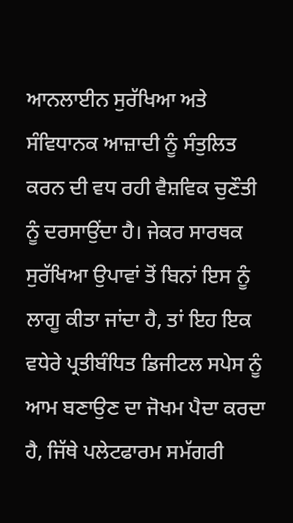ਆਨਲਾਈਨ ਸੁਰੱਖਿਆ ਅਤੇ ਸੰਵਿਧਾਨਕ ਆਜ਼ਾਦੀ ਨੂੰ ਸੰਤੁਲਿਤ ਕਰਨ ਦੀ ਵਧ ਰਹੀ ਵੈਸ਼ਵਿਕ ਚੁਣੌਤੀ ਨੂੰ ਦਰਸਾਉਂਦਾ ਹੈ। ਜੇਕਰ ਸਾਰਥਕ ਸੁਰੱਖਿਆ ਉਪਾਵਾਂ ਤੋਂ ਬਿਨਾਂ ਇਸ ਨੂੰ ਲਾਗੂ ਕੀਤਾ ਜਾਂਦਾ ਹੈ, ਤਾਂ ਇਹ ਇਕ ਵਧੇਰੇ ਪ੍ਰਤੀਬੰਧਿਤ ਡਿਜੀਟਲ ਸਪੇਸ ਨੂੰ ਆਮ ਬਣਾਉਣ ਦਾ ਜੋਖਮ ਪੈਦਾ ਕਰਦਾ ਹੈ, ਜਿੱਥੇ ਪਲੇਟਫਾਰਮ ਸਮੱਗਰੀ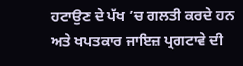ਹਟਾਉਣ ਦੇ ਪੱਖ ’ਚ ਗਲਤੀ ਕਰਦੇ ਹਨ ਅਤੇ ਖਪਤਕਾਰ ਜਾਇਜ਼ ਪ੍ਰਗਟਾਵੇ ਦੀ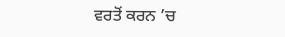ਵਰਤੋਂ ਕਰਨ ’ਚ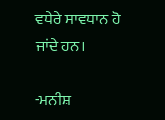ਵਧੇਰੇ ਸਾਵਧਾਨ ਹੋ ਜਾਂਦੇ ਹਨ।

-ਮਨੀਸ਼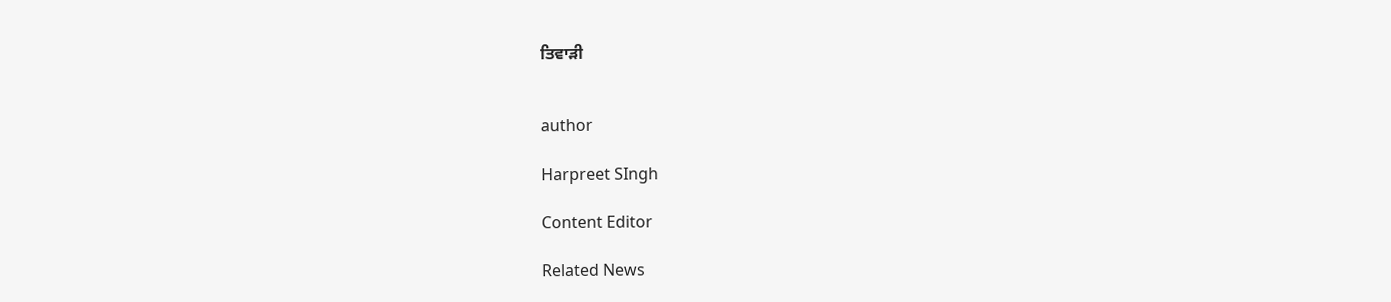ਤਿਵਾੜੀ


author

Harpreet SIngh

Content Editor

Related News